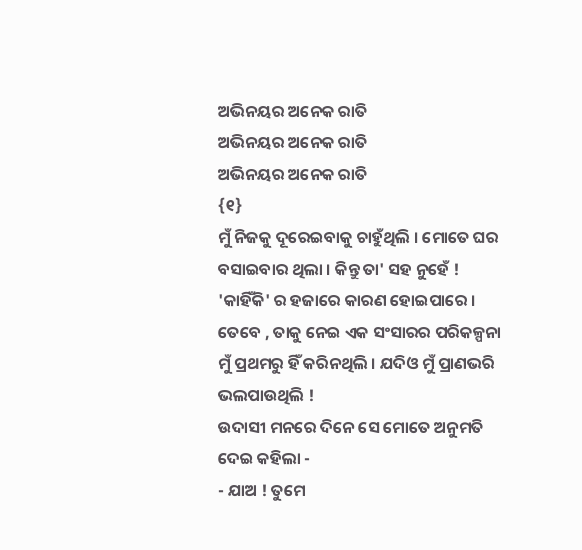ଅଭିନୟର ଅନେକ ରାତି
ଅଭିନୟର ଅନେକ ରାତି
ଅଭିନୟର ଅନେକ ରାତି
{୧}
ମୁଁ ନିଜକୁ ଦୂରେଇବାକୁ ଚାହୁଁଥିଲି । ମୋତେ ଘର ବସାଇବାର ଥିଲା । କିନ୍ତୁ ତା' ସହ ନୁହେଁ !
'କାହିଁକି' ର ହଜାରେ କାରଣ ହୋଇପାରେ । ତେବେ , ତାକୁ ନେଇ ଏକ ସଂସାରର ପରିକଳ୍ପନା ମୁଁ ପ୍ରଥମରୁ ହିଁ କରିନଥିଲି । ଯଦିଓ ମୁଁ ପ୍ରାଣଭରି ଭଲପାଉଥିଲି !
ଉଦାସୀ ମନରେ ଦିନେ ସେ ମୋତେ ଅନୁମତି ଦେଇ କହିଲା -
- ଯାଅ ! ତୁମେ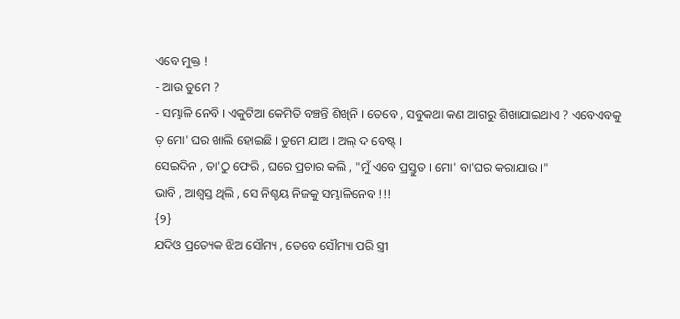ଏବେ ମୁକ୍ତ !
- ଆଉ ତୁମେ ?
- ସମ୍ଭାଳି ନେବି । ଏକୁଟିଆ କେମିତି ବଞ୍ଚନ୍ତି ଶିଖିନି । ତେବେ , ସବୁକଥା କଣ ଆଗରୁ ଶିଖାଯାଇଥାଏ ? ଏବେଏବକୁ ତ଼ ମୋ' ଘର ଖାଲି ହୋଇଛି । ତୁମେ ଯାଅ । ଅଲ୍ ଦ ବେଷ୍ଟ୍ ।
ସେଇଦିନ , ତା'ଠୁ ଫେରି , ଘରେ ପ୍ରଚାର କଲି , "ମୁଁ ଏବେ ପ୍ରସ୍ତୁତ । ମୋ' ବା'ଘର କରାଯାଉ ।"
ଭାବି , ଆଶ୍ୱସ୍ତ ଥିଲି , ସେ ନିଶ୍ଚୟ ନିଜକୁ ସମ୍ଭାଳିନେବ !!!
{୨}
ଯଦିଓ ପ୍ରତ୍ୟେକ ଝିଅ ସୌମ୍ୟ , ତେବେ ସୌମ୍ୟା ପରି ସ୍ତ୍ରୀ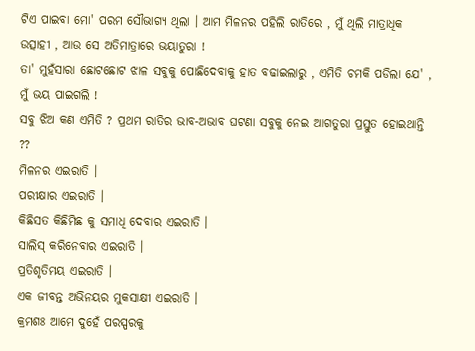ଟିଏ ପାଇବା ମୋ' ପରମ ସୌଭାଗ୍ୟ ଥିଲା । ଆମ ମିଳନର ପହିଲି ରାତିରେ , ମୁଁ ଥିଲି ମାତ୍ରାଧିକ ଉତ୍ସାହୀ , ଆଉ ସେ ଅତିମାତ୍ରାରେ ଭୟାତୁରା !
ତା' ମୁହଁସାରା ଛୋଟଛୋଟ ଝାଳ ସବୁକୁ ପୋଛିଦେବାକୁ ହାତ ବଢାଇଲାରୁ , ଏମିତି ଚମକି ପଡିଲା ଯେ' , ମୁଁ ଭୟ ପାଇଗଲି !
ସବୁ ଝିଅ କଣ ଏମିତି ? ପ୍ରଥମ ରାତିର ଭାବ-ଅଭାବ ଘଟଣା ସବୁକୁ ନେଇ ଆଗତୁରା ପ୍ରସ୍ତୁତ ହୋଇଥାନ୍ତି ??
ମିଳନର ଏଇରାତି ।
ପରୀକ୍ଷାର ଏଇରାତି ।
କିଛିସତ କିଛିମିଛ କୁ ସମାଧି ଦେବାର ଏଇରାତି ।
ସାଲିସ୍ କରିନେବାର ଏଇରାତି ।
ପ୍ରତିଶୃତିମୟ ଏଇରାତି ।
ଏକ ଜୀବନ୍ତ ଅଭିନୟର ମୁକସାକ୍ଷୀ ଏଇରାତି ।
କ୍ରମଶଃ ଆମେ ଦୁହେଁ ପରସ୍ପରକୁ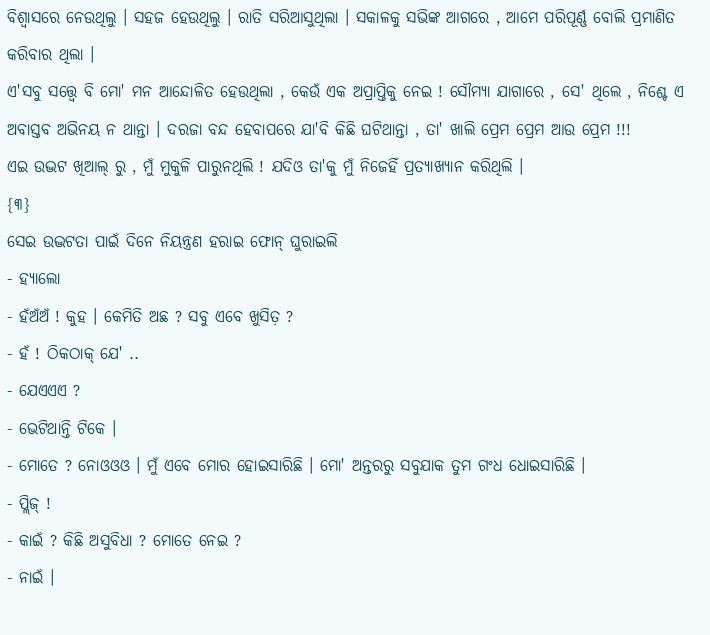ବିଶ୍ୱାସରେ ନେଉଥିଲୁ । ସହଜ ହେଉଥିଲୁ । ରାତି ସରିଆସୁଥିଲା । ସକାଳକୁ ସଭିଙ୍କ ଆଗରେ , ଆମେ ପରିପୂର୍ଣ୍ଣ ବୋଲି ପ୍ରମାଣିତ କରିବାର ଥିଲା ।
ଏ'ସବୁ ସତ୍ତ୍ବେ ବି ମୋ' ମନ ଆନ୍ଦୋଳିତ ହେଉଥିଲା , କେଉଁ ଏକ ଅପ୍ରାପ୍ତିକୁ ନେଇ ! ସୌମ୍ୟା ଯାଗାରେ , ସେ' ଥିଲେ , ନିଶ୍ଚେ ଏ ଅବାସ୍ତବ ଅଭିନୟ ନ ଥାନ୍ତା । ଦରଜା ବନ୍ଦ ହେବାପରେ ଯା'ବି କିଛି ଘଟିଥାନ୍ତା , ତା' ଖାଲି ପ୍ରେମ ପ୍ରେମ ଆଉ ପ୍ରେମ !!!
ଏଇ ଉଦ୍ଭଟ ଖିଆଲ୍ ରୁ , ମୁଁ ମୁକୁଳି ପାରୁନଥିଲି ! ଯଦିଓ ତା'କୁ ମୁଁ ନିଜେହିଁ ପ୍ରତ୍ୟାଖ୍ୟାନ କରିଥିଲି ।
{୩}
ସେଇ ଉଦ୍ଭଟତା ପାଇଁ ଦିନେ ନିୟନ୍ତ୍ରଣ ହରାଇ ଫୋନ୍ ଘୁରାଇଲି
- ହ୍ୟାଲୋ
- ହଁଅଁଅଁ ! କୁହ । କେମିତି ଅଛ ? ସବୁ ଏବେ ଖୁସିତ଼ ?
- ହଁ ! ଠିକଠାକ୍ ଯେ' ..
- ଯେଏଏଏ ?
- ଭେଟିଥାନ୍ତି ଟିକେ ।
- ମୋତେ ? ନୋଓଓଓ । ମୁଁ ଏବେ ମୋର ହୋଇସାରିଛି । ମୋ' ଅନ୍ତରରୁ ସବୁଯାକ ତୁମ ଗଂଧ ଧୋଇସାରିଛି ।
- ପ୍ଲିଜ୍ !
- କାଇଁ ? କିଛି ଅସୁବିଧା ? ମୋତେ ନେଇ ?
- ନାଇଁ ।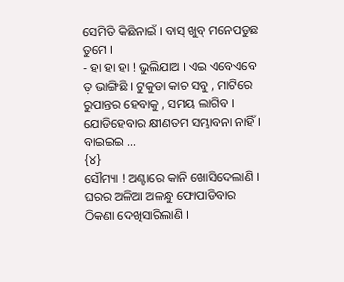ସେମିତି କିଛିନାଇଁ । ବାସ୍ ଖୁବ୍ ମନେପଡୁଛ ତୁମେ ।
- ହା ହା ହା ! ଭୁଲିଯାଅ । ଏଇ ଏବେଏବେ ତ଼ ଭାଙ୍ଗିଛି । ଟୁକୁଡା କାଚ ସବୁ , ମାଟିରେ ରୁପାନ୍ତର ହେବାକୁ , ସମୟ ଲାଗିବ । ଯୋଡିହେବାର କ୍ଷୀଣତମ ସମ୍ଭାବନା ନାହିଁ । ବାଇଇଇ ...
{୪}
ସୌମ୍ୟା ! ଅଣ୍ଟାରେ କାନି ଖୋସିଦେଲାଣି । ଘରର ଅଳିଆ ଅଳନ୍ଧୁ ଫୋପାଡିବାର ଠିକଣା ଦେଖିସାରିଲାଣି ।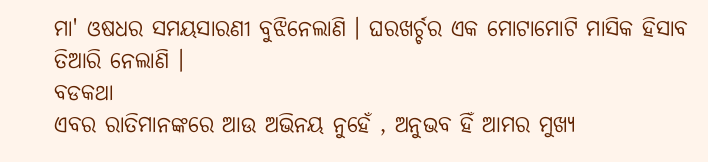ମା' ଓଷଧର ସମୟସାରଣୀ ବୁଝିନେଲାଣି । ଘରଖର୍ଚ୍ଚର ଏକ ମୋଟାମୋଟି ମାସିକ ହିସାବ ତିଆରି ନେଲାଣି ।
ବଡକଥା
ଏବର ରାତିମାନଙ୍କରେ ଆଉ ଅଭିନୟ ନୁହେଁ , ଅନୁଭବ ହିଁ ଆମର ମୁଖ୍ୟ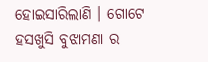ହୋଇସାରିଲାଣି । ଗୋଟେ ହସଖୁସି ବୁଝାମଣା ର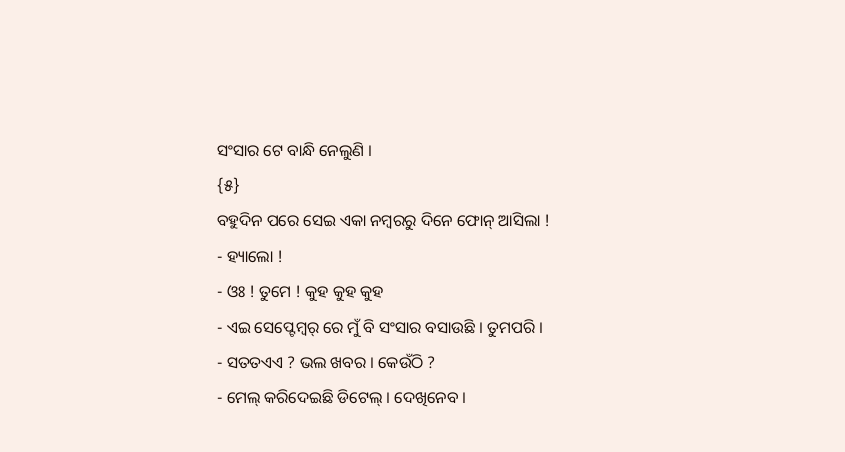ସଂସାର ଟେ ବାନ୍ଧି ନେଲୁଣି ।
{୫}
ବହୁଦିନ ପରେ ସେଇ ଏକା ନମ୍ବରରୁ ଦିନେ ଫୋନ୍ ଆସିଲା !
- ହ୍ୟାଲୋ !
- ଓଃ ! ତୁମେ ! କୁହ କୁହ କୁହ
- ଏଇ ସେପ୍ଟେମ୍ବର୍ ରେ ମୁଁ ବି ସଂସାର ବସାଉଛି । ତୁମପରି ।
- ସତତଏଏ ? ଭଲ ଖବର । କେଉଁଠି ?
- ମେଲ୍ କରିଦେଇଛି ଡିଟେଲ୍ । ଦେଖିନେବ ।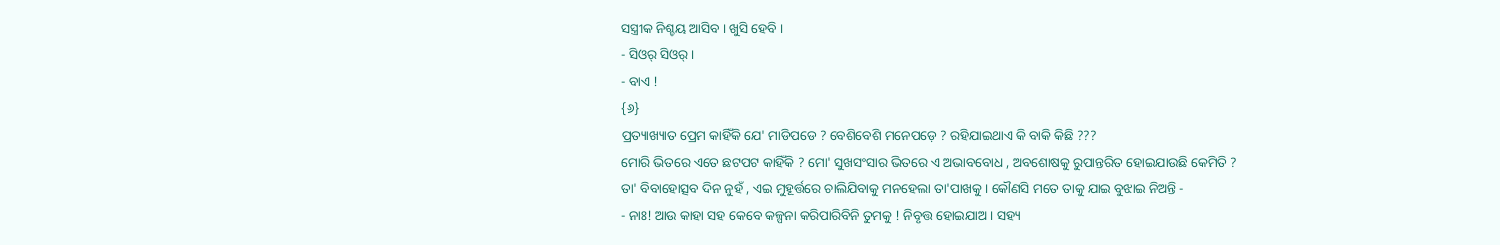ସସ୍ତ୍ରୀକ ନିଶ୍ଚୟ ଆସିବ । ଖୁସି ହେବି ।
- ସିଓର୍ ସିଓର୍ ।
- ବାଏ !
{୬}
ପ୍ରତ୍ୟାଖ୍ୟାତ ପ୍ରେମ କାହିଁକି ଯେ' ମାଡିପଡେ ? ବେଶିବେଶି ମନେପଡ଼େ ? ରହିଯାଇଥାଏ କି ବାକି କିଛି ???
ମୋରି ଭିତରେ ଏତେ ଛଟପଟ କାହିଁକି ? ମୋ' ସୁଖସଂସାର ଭିତରେ ଏ ଅଭାବବୋଧ , ଅବଶୋଷକୁ ରୁପାନ୍ତରିତ ହୋଇଯାଉଛି କେମିତି ?
ତା' ବିବାହୋତ୍ସବ ଦିନ ନୁହଁ , ଏଇ ମୁହୂର୍ତ୍ତରେ ଚାଲିଯିବାକୁ ମନହେଲା ତା'ପାଖକୁ । କୌଣସି ମତେ ତାକୁ ଯାଇ ବୁଝାଇ ନିଅନ୍ତି -
- ନାଃ! ଆଉ କାହା ସହ କେବେ କଳ୍ପନା କରିପାରିବିନି ତୁମକୁ ! ନିବୃତ୍ତ ହୋଇଯାଅ । ସହ୍ୟ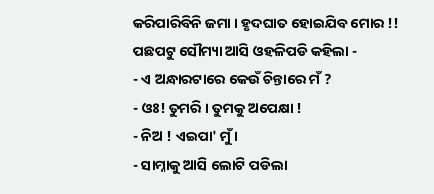କରିପାରିବିନି ଜମା । ହୃଦଘାତ ହୋଇଯିବ ମୋର !!
ପଛପଟୁ ସୌମ୍ୟା ଆସି ଓହଳିପଡି କହିଲା -
- ଏ ଅନ୍ଧାରଟାରେ କେଉଁ ଚିନ୍ତାରେ ମଁ ?
- ଓଃ! ତୁମରି । ତୁମକୁ ଅପେକ୍ଷା !
- ନିଅ ! ଏଇପା' ମୁଁ ।
- ସାମ୍ନାକୁ ଆସି ଲୋଟି ପଡିଲା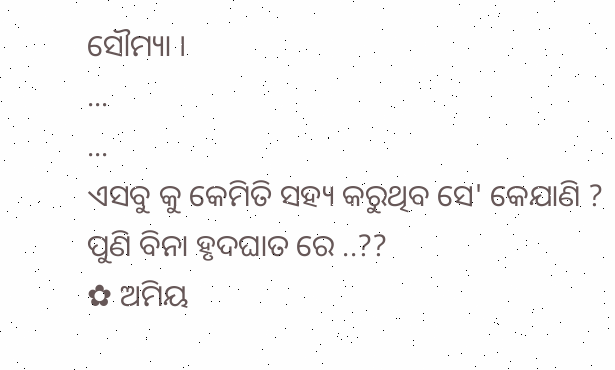ସୌମ୍ୟା ।
...
...
ଏସବୁ କୁ କେମିତି ସହ୍ୟ କରୁଥିବ ସେ' କେଯାଣି ?
ପୁଣି ବିନା ହୃଦଘାତ ରେ ..??
✿ ଅମିୟ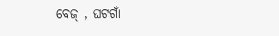ବେଜ୍ , ଘଟଗାଁ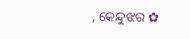, କେନ୍ଦୁଝର ✿